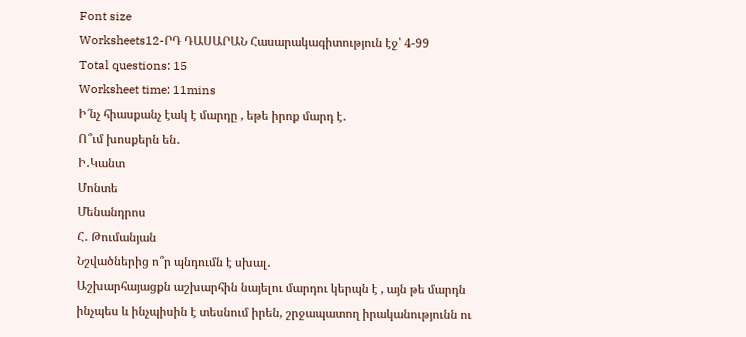Font size
Worksheets12-ՐԴ ԴԱՍԱՐԱՆ Հասարակագիտություն էջ՝ 4-99
Total questions: 15
Worksheet time: 11mins
Ի՜նչ հիասքանչ էակ է մարդը , եթե իրոք մարդ է․
Ո՞ւմ խոսքերն են․
Ի․Կանտ
Մոնտե
Մենանդրոս
Հ․ Թումանյան
Նշվածներից ո՞ր պնդումն է սխալ․
Աշխարհայացքն աշխարհին նայելու մարդու կերպն է , այն թե մարդն ինչպես և ինչպիսին է տեսնում իրեն, շրջապատող իրականությունն ու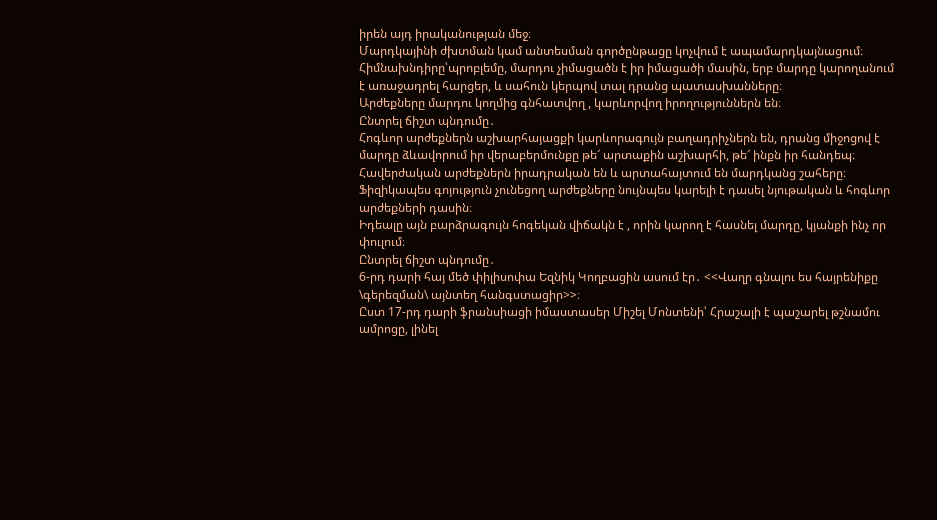իրեն այդ իրականության մեջ։
Մարդկայինի ժխտման կամ անտեսման գործընթացը կոչվում է ապամարդկայնացում։
Հիմնախնդիրը՝պրոբլեմը, մարդու չիմացածն է իր իմացածի մասին, երբ մարդը կարողանում է առաջադրել հարցեր, և սահուն կերպով տալ դրանց պատասխանները։
Արժեքները մարդու կողմից գնհատվող , կարևորվող իրողություններն են։
Ընտրել ճիշտ պնդումը․
Հոգևոր արժեքներն աշխարհայացքի կարևորագույն բաղադրիչներն են, դրանց միջոցով է մարդը ձևավորում իր վերաբերմունքը թե՜ արտաքին աշխարհի, թե՜ ինքն իր հանդեպ։
Հավերժական արժեքներն իրադրական են և արտահայտում են մարդկանց շահերը։
Ֆիզիկապես գոյություն չունեցող արժեքները նույնպես կարելի է դասել նյութական և հոգևոր արժեքների դասին։
Իդեալը այն բարձրագույն հոգեկան վիճակն է , որին կարող է հասնել մարդը, կյանքի ինչ որ փուլում։
Ընտրել ճիշտ պնդումը․
6-րդ դարի հայ մեծ փիլիսոփա Եզնիկ Կողբացին ասում էր․ <<Վաղր գնալու ես հայրենիքը
\գերեզման\ այնտեղ հանգստացիր>>։
Ըստ 17-րդ դարի ֆրանսիացի իմաստասեր Միշել Մոնտենի՝ Հրաշալի է պաշարել թշնամու ամրոցը, լինել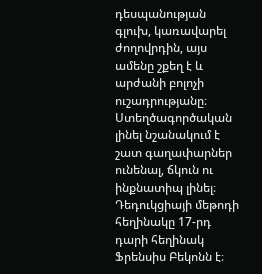դեսպանության գլուխ, կառավարել ժողովրդին, այս ամենը շքեղ է և արժանի բոլոչի ուշադրությանը։
Ստեղծագործական լինել նշանակում է շատ գաղափարներ ունենալ, ճկուն ու ինքնատիպ լինել։
Դեդուկցիայի մեթոդի հեղինակը 17-րդ դարի հեղինակ Ֆրենսիս Բեկոնն է։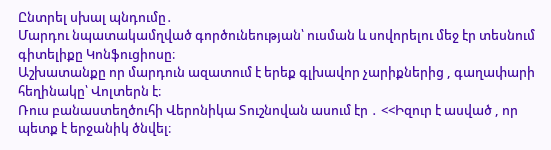Ընտրել սխալ պնդումը․
Մարդու նպատակամղված գործունեության՝ ուսման և սովորելու մեջ էր տեսնում գիտելիքը Կոնֆուցիոսը։
Աշխատանքը որ մարդուն ազատում է երեք գլխավոր չարիքներից , գաղափարի հեղինակը՝ Վոլտերն է։
Ռուս բանաստեղծուհի Վերոնիկա Տուշնովան ասում էր ․ <<Իզուր է ասված , որ պետք է երջանիկ ծնվել։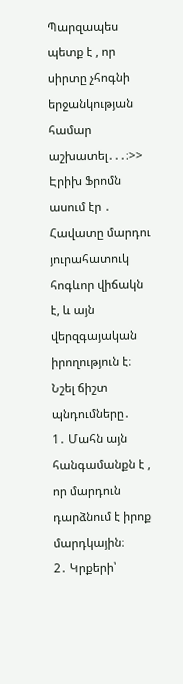Պարզապես պետք է , որ սիրտը չհոգնի երջանկության համար աշխատել․․․։>>
Էրիխ Ֆրոմն ասում էր ․ Հավատը մարդու յուրահատուկ հոգևոր վիճակն է, և այն վերզգայական իրողություն է։
Նշել ճիշտ պնդումները․
1․ Մահն այն հանգամանքն է , որ մարդուն դարձնում է իրոք մարդկային։
2․ Կրքերի՝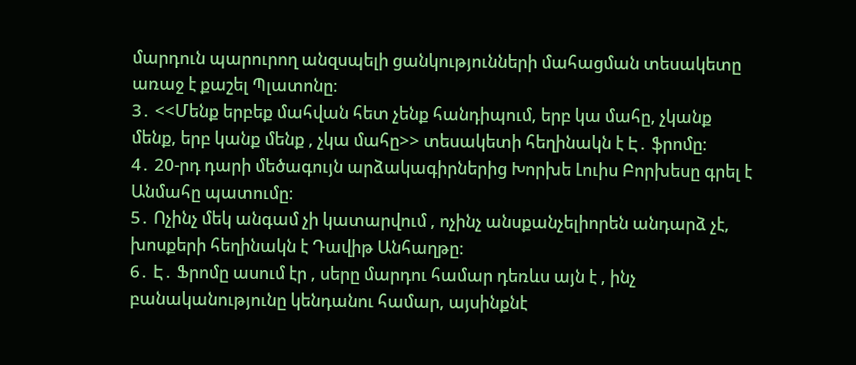մարդուն պարուրող անզսպելի ցանկությունների մահացման տեսակետը առաջ է քաշել Պլատոնը։
3․ <<Մենք երբեք մահվան հետ չենք հանդիպում, երբ կա մահը, չկանք մենք, երբ կանք մենք , չկա մահը>> տեսակետի հեղինակն է Է․ ֆրոմը։
4․ 20-րդ դարի մեծագույն արձակագիրներից Խորխե Լուիս Բորխեսը գրել է Անմահը պատումը։
5․ Ոչինչ մեկ անգամ չի կատարվում , ոչինչ անսքանչելիորեն անդարձ չէ, խոսքերի հեղինակն է Դավիթ Անհաղթը։
6․ Է․ Ֆրոմը ասում էր , սերը մարդու համար դեռևս այն է , ինչ բանականությունը կենդանու համար, այսինքնէ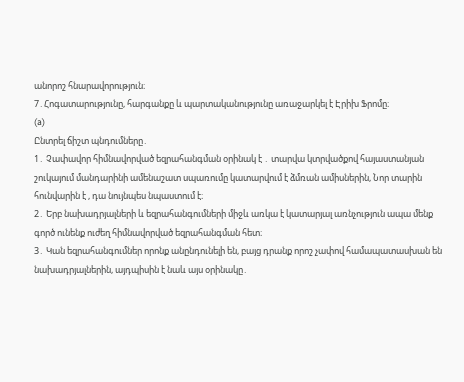անորոշ հնարավորություն։
7․Հոգատարությունը, հարգանքը և պարտականությունը առաջարկել է Էրիխ Ֆրոմը։
(a)
Ընտրել ճիշտ պնդումները․
1․ Չափավոր հիմնավորված եզրահանգման օրինակ է ․ տարվա կտրվածքով հայաստանյան շուկայում մանդարինի ամենաշատ սպառումը կատարվում է ձմռան ամիսներին, Նոր տարին հունվարին է , դա նույնպես նպաստում է։
2․ Երբ նախադրյալների և եզրահանգումների միջև առկա է կատարյալ առնչություն ապա մենք գործ ունենք ուժեղ հիմնավորված եզրահանգման հետ։
3․ Կան եզրահանգումներ որոնք անընդունելի են, բայց դրանք որոշ չափով համապատասխան են նախադրյալներին, այդպիսին է նաև այս օրինակը․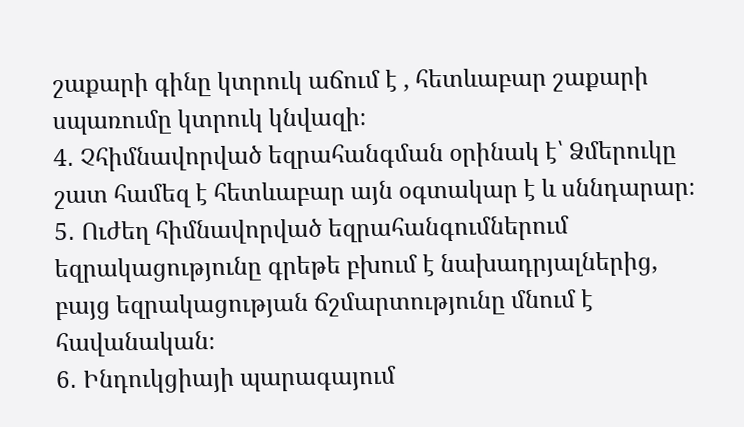շաքարի գինը կտրուկ աճում է , հետևաբար շաքարի սպառումը կտրուկ կնվազի։
4․ Չհիմնավորված եզրահանգման օրինակ է՝ Ձմերուկը շատ համեզ է հետևաբար այն օգտակար է և սննդարար։
5․ Ուժեղ հիմնավորված եզրահանգումներում եզրակացությունը գրեթե բխում է նախադրյալներից, բայց եզրակացության ճշմարտությունը մնում է հավանական։
6․ Ինդուկցիայի պարագայում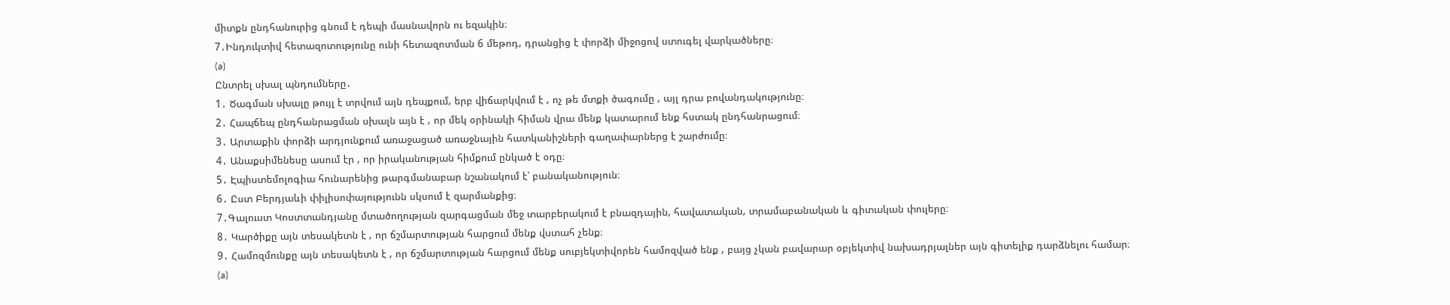միտքն ընդհանուրից գնում է դեպի մասնավորն ու եզակին։
7․Ինդուկտիվ հետազոտությունը ունի հետազոտման 6 մեթոդ, դրանցից է փորձի միջոցով ստուգել վարկածները։
(a)
Ընտրել սխալ պնդումները․
1․ Ծագման սխալը թույլ է տրվում այն դեպքում, երբ վիճարկվում է , ոչ թե մտքի ծագումը , այլ դրա բովանդակությունը։
2․ Հապճեպ ընդհանրացման սխալն այն է , որ մեկ օրինակի հիման վրա մենք կատարում ենք հստակ ընդհանրացում։
3․ Արտաքին փորձի արդյունքում առաջացած առաջնային հատկանիշների գաղափարներց է շարժումը։
4․ Անաքսիմենեսը ասում էր , որ իրականության հիմքում ընկած է օդը։
5․ Էպիստեմոլոգիա հունարենից թարգմանաբար նշանակում է՝ բանականություն։
6․ Ըստ Բերդյաևի փիլիսոփայությունն սկսում է զարմանքից։
7․Գալուստ Կոստտանդյանը մտածողության զարգացման մեջ տարբերակում է բնազդային, հավատական, տրամաբանական և գիտական փուլերը։
8․ Կարծիքը այն տեսակետն է , որ ճշմարտության հարցում մենք վստահ չենք։
9․ Համոզմունքը այն տեսակետն է , որ ճշմարտության հարցում մենք սուբյեկտիվորեն համոզված ենք , բայց չկան բավարար օբյեկտիվ նախադրյալներ այն գիտելիք դարձնելու համար։
(a)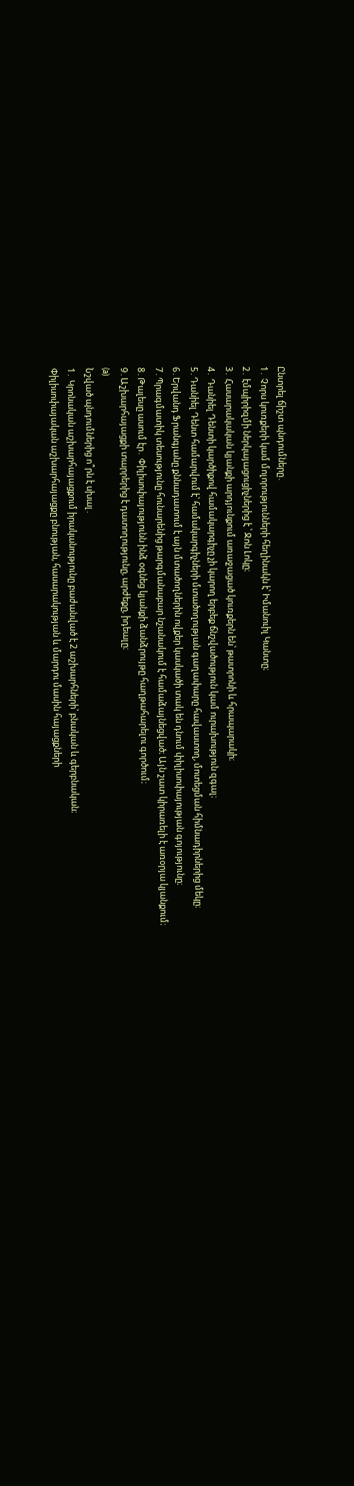Ընտրել ճիշտ պնդումները․
1․ Չորս կուռքերի կամ մոլորությունների հեղինակն է՝ Իմանուիլ Կանտը։
2․ էմպիրիզմի ներկայացուցիչներից է ՝ Ջոն Լոկը։
3․ Հասարակական կյանքի արդյունքում առաջացած կուռքերն են՝ թատրոնի և հրապարակի։
4․ Դանիել Դենտի կարծիքով համակարգիչը չի կարող երբեք ճնշվածություն կամ ուրախություն զգալ։
5․Դանիել Դենտ համարվում է՝ համակարգիչների մտածողության գաղափարը հավաստող, մոտեցման հիմնադիրներից մեկը։
6․Երվանդ Ֆրանգյանը քննադատում է այն մտածողներին ովքեր կասկածի տակ են դնում փիլիսոփայության գոյությունը։
7․Պրագմատիկ տեսությունը հունարենից թարգմանաբար նշանակում է համաձայնեցված։ Այն շատ կիրառելի է առօրյա կյանքում։
8․Թալեսը ասում էր․ Փիլիսոփայությունն ինձ օգնեց կյանքի ձանձրույթը հաղթահարելու գործում։
9․Աշխարհայացքի տարրերից է դատողությունը, արժեքը, իդեալը։
(a)
Նշված պնդումներից ո՞րն է սխալ․
1․ Կրոնական աշխարհայացքում իրականությունը բաժանված է 2 աշխարհների՝ բնական և գերբնական։
Փիլիսոփայական աշխարհայացքը բնության, հասարակության և մարդու մասին հայացքների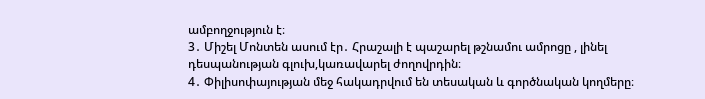ամբողջություն է։
3․ Միշել Մոնտեն ասում էր․ Հրաշալի է պաշարել թշնամու ամրոցը , լինել դեսպանության գլուխ,կառավարել ժողովրդին։
4․ Փիլիսոփայության մեջ հակադրվում են տեսական և գործնական կողմերը։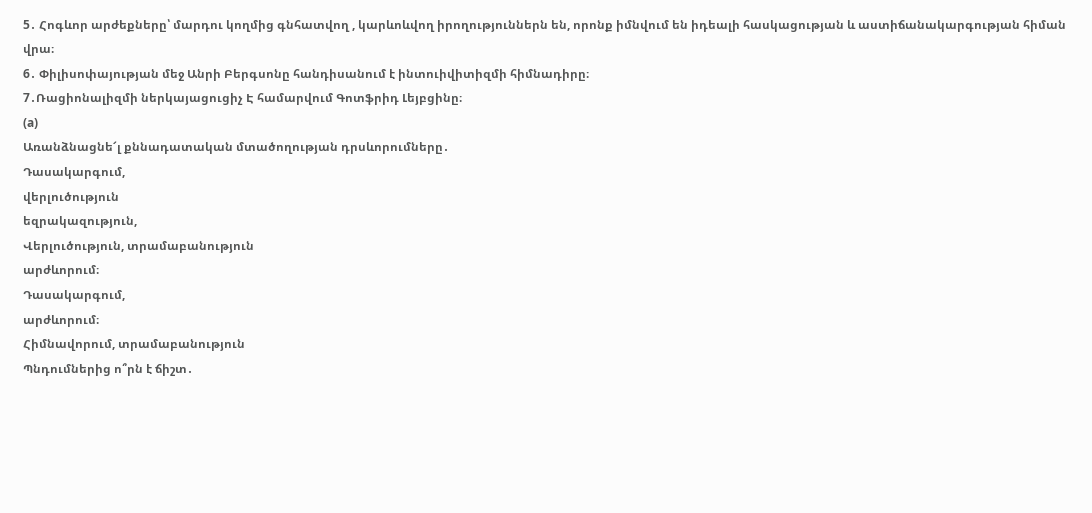5․ Հոգևոր արժեքները՝ մարդու կողմից գնհատվող , կարևոևվող իրողություններն են, որոնք իմնվում են իդեալի հասկացության և աստիճանակարգության հիման վրա։
6․ Փիլիսոփայության մեջ Անրի Բերգսոնը հանդիսանում է ինտուիվիտիզմի հիմնադիրը։
7․Ռացիոնալիզմի ներկայացուցիչ Է համարվում Գոտֆրիդ Լեյբցինը։
(a)
Առանձնացնե՜լ քննադատական մտածողության դրսևորումները․
Դասակարգում,
վերլուծություն
եզրակազություն,
Վերլուծություն, տրամաբանություն
արժևորում։
Դասակարգում,
արժևորում։
Հիմնավորում, տրամաբանություն
Պնդումներից ո՞րն է ճիշտ․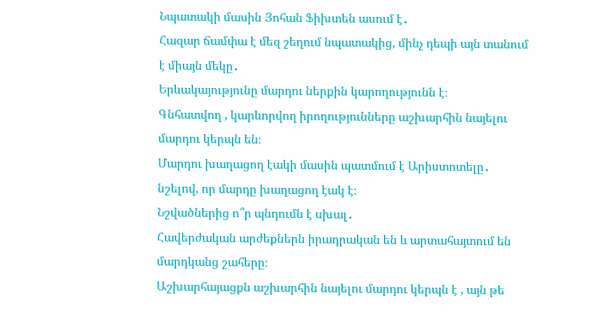Նպատակի մասին Յոհան Ֆիխտեն ասում է․
Հազար ճամփա է մեզ շեղում նպատակից, մինչ դեպի այն տանում է միայն մեկը․
Երևակայությունը մարդու ներքին կարողությունն է։
Գնհատվող , կարևորվող իրողությունները աշխարհին նայելու մարդու կերպն են։
Մարդու խաղացող էակի մասին պատմում է Արիստոտելը․ նշելով, որ մարդը խաղացող էակ է։
Նշվածներից ո՞ր պնդումն է սխալ․
Հավերժական արժեքներն իրադրական են և արտահայտում են մարդկանց շահերը։
Աշխարհայացքն աշխարհին նայելու մարդու կերպն է , այն թե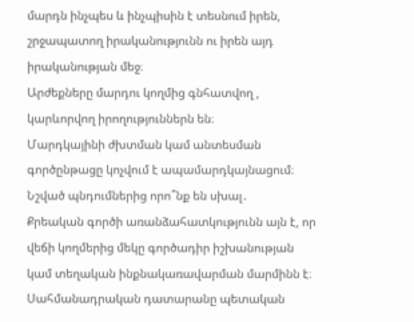մարդն ինչպես և ինչպիսին է տեսնում իրեն, շրջապատող իրականությունն ու իրեն այդ իրականության մեջ։
Արժեքները մարդու կողմից գնհատվող , կարևորվող իրողություններն են։
Մարդկայինի ժխտման կամ անտեսման գործընթացը կոչվում է ապամարդկայնացում։
Նշված պնդումներից որո՞նք են սխալ․
Քրեական գործի առանձահատկությունն այն է, որ վեճի կողմերից մեկը գործադիր իշխանության կամ տեղական ինքնակառավարման մարմինն է։
Սահմանադրական դատարանը պետական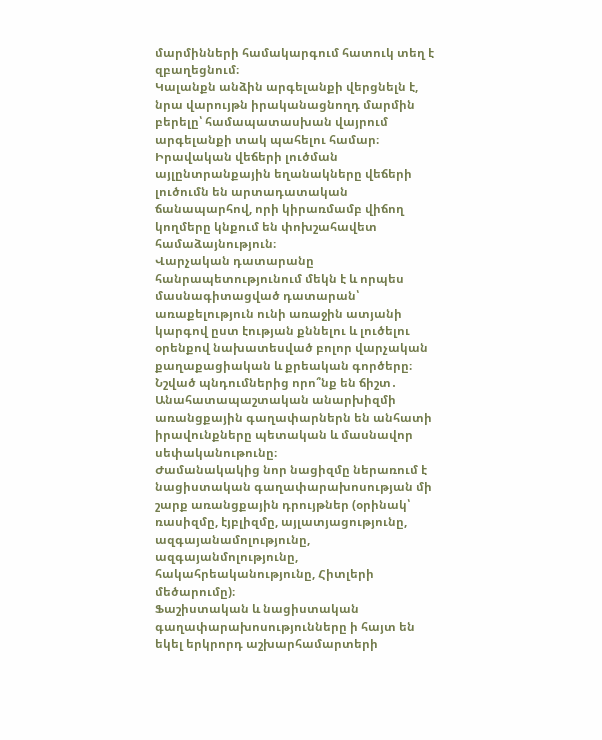մարմինների համակարգում հատուկ տեղ է զբաղեցնում։
Կալանքն անձին արգելանքի վերցնելն է, նրա վարույթն իրականացնողդ մարմին բերելը՝ համապատասխան վայրում արգելանքի տակ պահելու համար։
Իրավական վեճերի լուծման այլընտրանքային եղանակները վեճերի լուծումն են արտադատական ճանապարհով, որի կիրառմամբ վիճող կողմերը կնքում են փոխշահավետ համաձայնություն։
Վարչական դատարանը հանրապետությունում մեկն է և որպես մասնագիտացված դատարան՝ առաքելություն ունի առաջին ատյանի կարգով ըստ էության քննելու և լուծելու օրենքով նախատեսված բոլոր վարչական քաղաքացիական և քրեական գործերը։
Նշված պնդումներից որո՞նք են ճիշտ․
Անահատապաշտական անարխիզմի առանցքային գաղափարներն են անհատի իրավունքները պետական և մասնավոր սեփականութունը։
Ժամանակակից նոր նացիզմը ներառում է նացիստական գաղափարախոսության մի շարք առանցքային դրույթներ (օրինակ՝ ռասիզմը, էյբլիզմը, այլատյացությունը, ազգայանամոլությունը, ազգայանմոլությունը, հակահրեականությունը, Հիտլերի մեծարումը)։
Ֆաշիստական և նացիստական գաղափարախոսությունները ի հայտ են եկել երկրորդ աշխարհամարտերի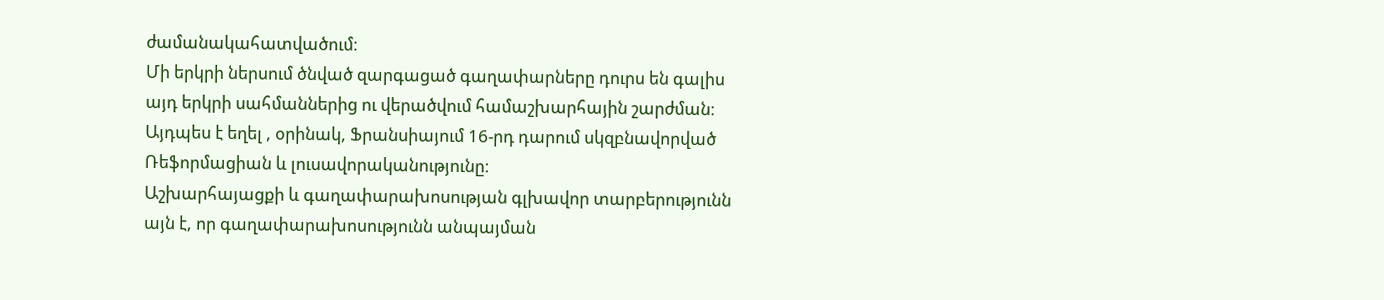ժամանակահատվածում։
Մի երկրի ներսում ծնված զարգացած գաղափարները դուրս են գալիս այդ երկրի սահմաններից ու վերածվում համաշխարհային շարժման։ Այդպես է եղել , օրինակ, Ֆրանսիայում 16-րդ դարում սկզբնավորված Ռեֆորմացիան և լուսավորականությունը։
Աշխարհայացքի և գաղափարախոսության գլխավոր տարբերությունն այն է, որ գաղափարախոսությունն անպայման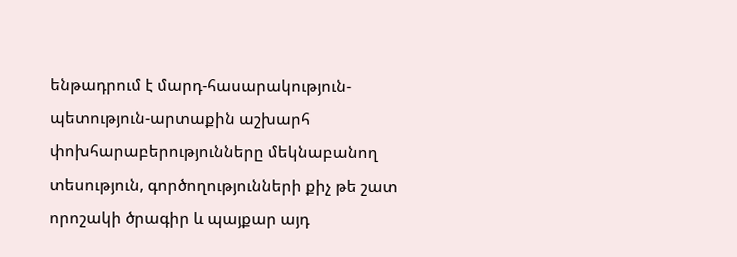ենթադրում է մարդ-հասարակություն-պետություն-արտաքին աշխարհ փոխհարաբերությունները մեկնաբանող տեսություն, գործողությունների քիչ թե շատ որոշակի ծրագիր և պայքար այդ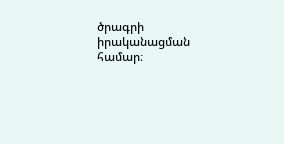ծրագրի իրականացման համար։